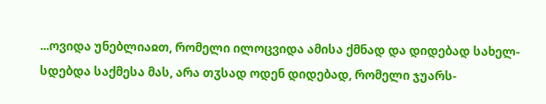...ოვიდა უნებლიაჲთ, რომელი ილოცვიდა ამისა ქმნად და დიდებად სახელ-სდებდა საქმესა მას, არა თჳსად ოდენ დიდებად, რომელი ჯუარს-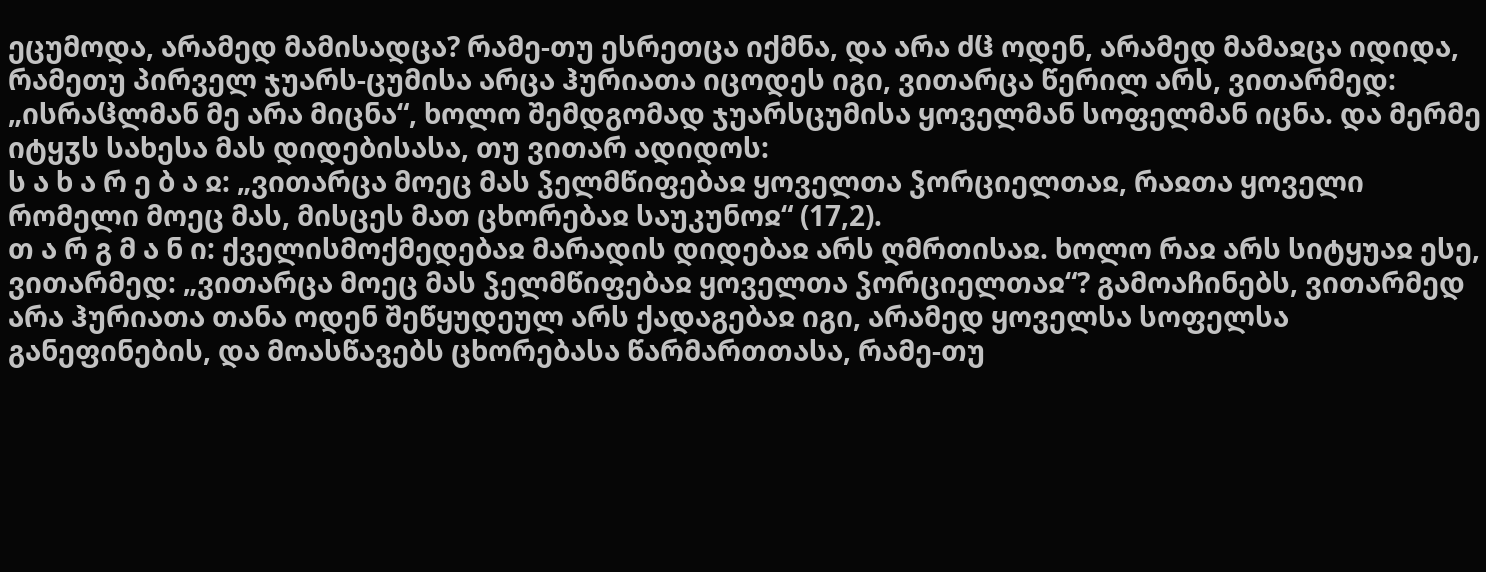ეცუმოდა, არამედ მამისადცა? რამე-თუ ესრეთცა იქმნა, და არა ძჱ ოდენ, არამედ მამაჲცა იდიდა, რამეთუ პირველ ჯუარს-ცუმისა არცა ჰურიათა იცოდეს იგი, ვითარცა წერილ არს, ვითარმედ: „ისრაჱლმან მე არა მიცნა“, ხოლო შემდგომად ჯუარსცუმისა ყოველმან სოფელმან იცნა. და მერმე იტყჳს სახესა მას დიდებისასა, თუ ვითარ ადიდოს:
ს ა ხ ა რ ე ბ ა ჲ: „ვითარცა მოეც მას ჴელმწიფებაჲ ყოველთა ჴორციელთაჲ, რაჲთა ყოველი რომელი მოეც მას, მისცეს მათ ცხორებაჲ საუკუნოჲ“ (17,2).
თ ა რ გ მ ა ნ ი: ქველისმოქმედებაჲ მარადის დიდებაჲ არს ღმრთისაჲ. ხოლო რაჲ არს სიტყუაჲ ესე, ვითარმედ: „ვითარცა მოეც მას ჴელმწიფებაჲ ყოველთა ჴორციელთაჲ“? გამოაჩინებს, ვითარმედ არა ჰურიათა თანა ოდენ შეწყუდეულ არს ქადაგებაჲ იგი, არამედ ყოველსა სოფელსა განეფინების, და მოასწავებს ცხორებასა წარმართთასა, რამე-თუ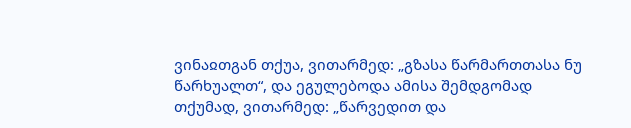ვინაჲთგან თქუა, ვითარმედ: „გზასა წარმართთასა ნუ წარხუალთ“, და ეგულებოდა ამისა შემდგომად თქუმად, ვითარმედ: „წარვედით და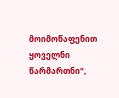მოიმოწაფენით ყოველნი წარმართნი“,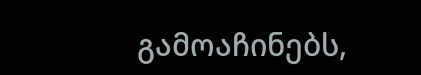გამოაჩინებს,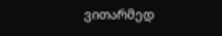ვითარმედ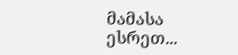მამასა ესრეთ...